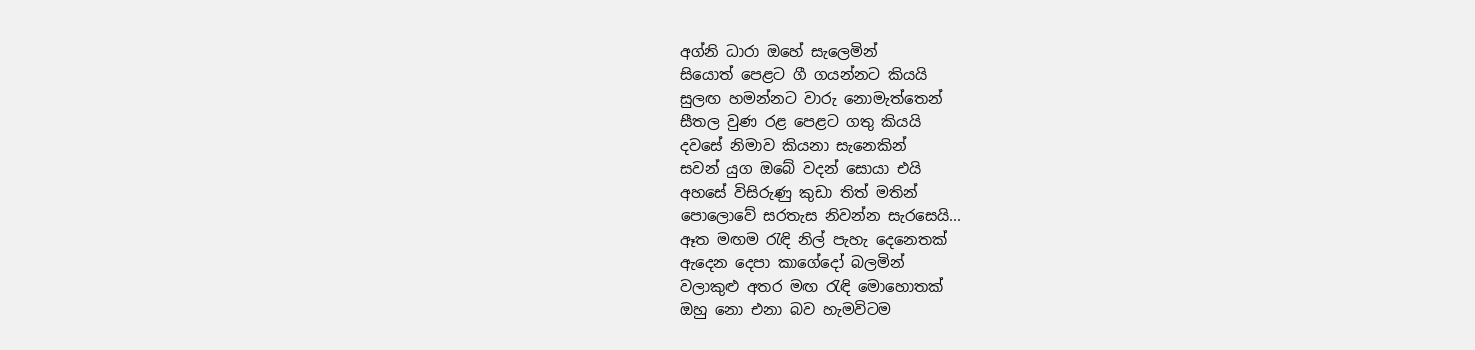අග්නි ධාරා ඔහේ සැලෙමින්
සියොත් පෙළට ගී ගයන්නට කියයි
සුලඟ හමන්නට වාරු නොමැත්තෙන්
සීතල වුණ රළ පෙළට ගතු කියයි
දවසේ නිමාව කියනා සැනෙකින්
සවන් යුග ඔබේ වදන් සොයා එයි
අහසේ විසිරුණු කුඩා තිත් මතින්
පොලොවේ සරතැස නිවන්න සැරසෙයි...
ඈත මඟම රැඳි නිල් පැහැ දෙනෙතක්
ඇදෙන දෙපා කාගේදෝ බලමින්
වලාකුළු අතර මඟ රැඳි මොහොතක්
ඔහු නො එනා බව හැමවිටම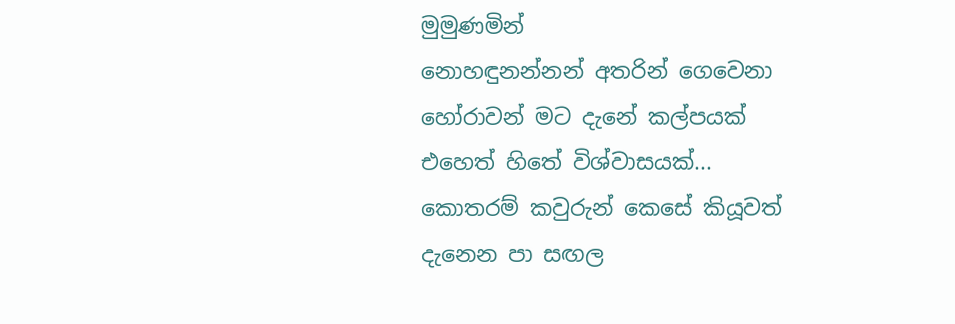මුමුණමින්
නොහඳුනන්නන් අතරින් ගෙවෙනා
හෝරාවන් මට දැනේ කල්පයක්
එහෙත් හිතේ විශ්වාසයක්...
කොතරම් කවුරුන් කෙසේ කියූවත්
දැනෙන පා සඟල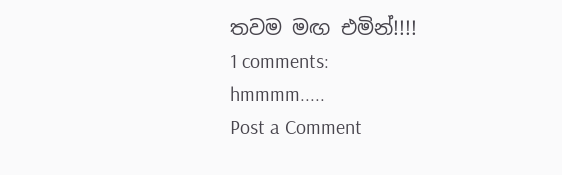තවම මඟ එමින්!!!!
1 comments:
hmmmm.....
Post a Comment